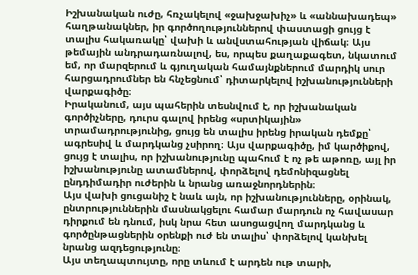Իշխանական ուժը, հռչակելով «ջախջախիչ» և «աննախադեպ» հաղթանակներ, իր գործողություններով փաստացի ցույց է տալիս հակառակը՝ վախի և անվստահության վիճակ։ Այս թեմային անդրադառնալով, ես, որպես քաղաքագետ, նկատում եմ, որ մարզերում և գյուղական համայնքներում մարդիկ սուր հարցադրումներ են հնչեցնում՝ դիտարկելով իշխանությունների վարքագիծը։
Իրականում, այս պահերին տեսնվում է, որ իշխանական գործիչները, դուրս գալով իրենց «սրտիկային» տրամադրությունից, ցույց են տալիս իրենց իրական դեմքը՝ ագրեսիվ և մարդկանց չսիրող։ Այս վարքագիծը, իմ կարծիքով, ցույց է տալիս, որ իշխանությունը պահում է ոչ թե աթոռը, այլ իր իշխանությունը ատամներով, փորձելով դեմոնիզացնել ընդդիմադիր ուժերին և նրանց առաջնորդներին։
Այս վախի ցուցանիշ է նաև այն, որ իշխանությունները, օրինակ, ընտրություններին մասնակցելու համար մարդուն ոչ հավասար դիրքում են դնում, իսկ նրա հետ ասոցացվող մարդկանց և գործընթացներին օրենքի ուժ են տալիս՝ փորձելով կանխել նրանց ազդեցությունը։
Այս տեղապտույտը, որը տևում է արդեն ութ տարի,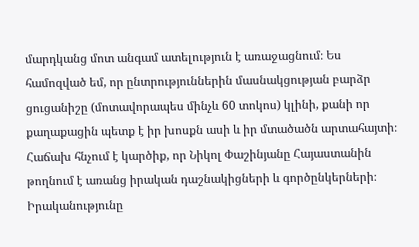մարդկանց մոտ անգամ ատելություն է առաջացնում։ Ես համոզված եմ, որ ընտրություններին մասնակցության բարձր ցուցանիշը (մոտավորապես մինչև 60 տոկոս) կլինի, քանի որ քաղաքացին պետք է իր խոսքն ասի և իր մտածածն արտահայտի։
Հաճախ հնչում է կարծիք, որ Նիկոլ Փաշինյանը Հայաստանին թողնում է առանց իրական դաշնակիցների և գործընկերների։ Իրականությունը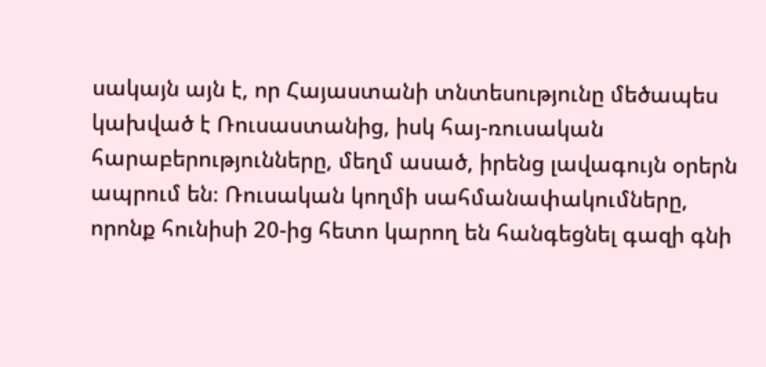սակայն այն է, որ Հայաստանի տնտեսությունը մեծապես կախված է Ռուսաստանից, իսկ հայ-ռուսական հարաբերությունները, մեղմ ասած, իրենց լավագույն օրերն ապրում են։ Ռուսական կողմի սահմանափակումները, որոնք հունիսի 20-ից հետո կարող են հանգեցնել գազի գնի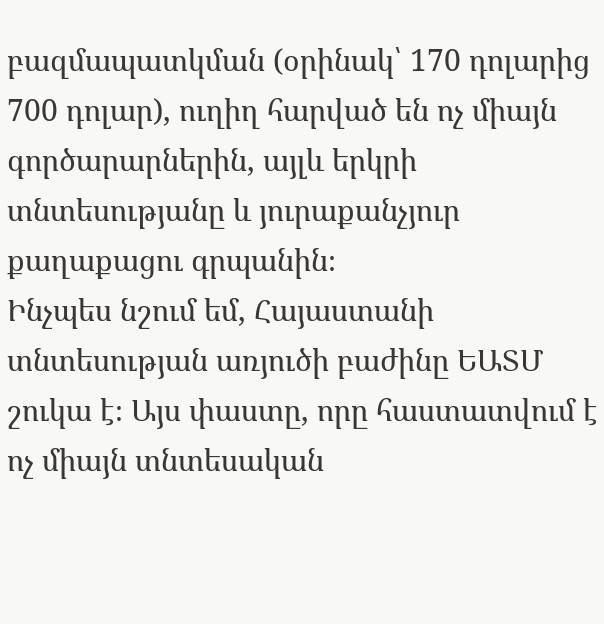բազմապատկման (օրինակ՝ 170 դոլարից 700 դոլար), ուղիղ հարված են ոչ միայն գործարարներին, այլև երկրի տնտեսությանը և յուրաքանչյուր քաղաքացու գրպանին։
Ինչպես նշում եմ, Հայաստանի տնտեսության առյուծի բաժինը ԵԱՏՄ շուկա է։ Այս փաստը, որը հաստատվում է ոչ միայն տնտեսական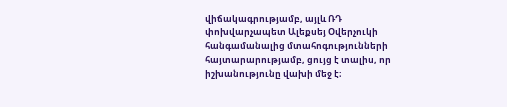վիճակագրությամբ, այլև ՌԴ փոխվարչապետ Ալեքսեյ Օվերչուկի հանգամանալից մտահոգությունների հայտարարությամբ, ցույց է տալիս, որ իշխանությունը վախի մեջ է։